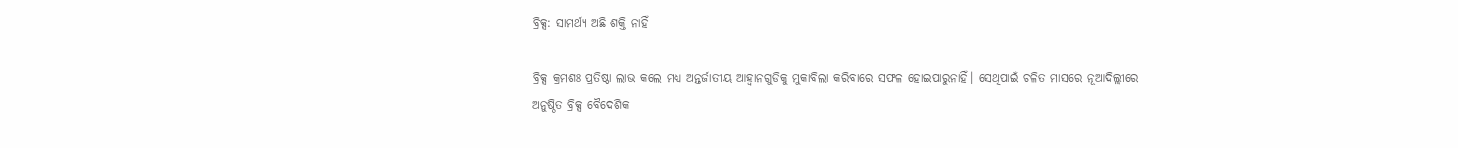ବ୍ରିକ୍ସ: ସାମର୍ଥ୍ୟ ଅଛି ଶକ୍ତି ନାହିଁ

ବ୍ରିକ୍ସ କ୍ରମଶଃ ପ୍ରତିଷ୍ଠା ଲାଭ କଲେ ମଧ୍ୟ ଅନ୍ତର୍ଜାତୀୟ ଆହ୍ବାନଗୁଡିକୁ ମୁକାବିଲା କରିବାରେ ସଫଳ ହୋଇପାରୁନାହିଁ। ସେଥିପାଇଁ ଚଳିତ ମାସରେ ନୂଆଦିଲ୍ଲୀରେ ଅନୁଷ୍ଠିତ ବ୍ରିକ୍ସ ବୈଦେଶିକ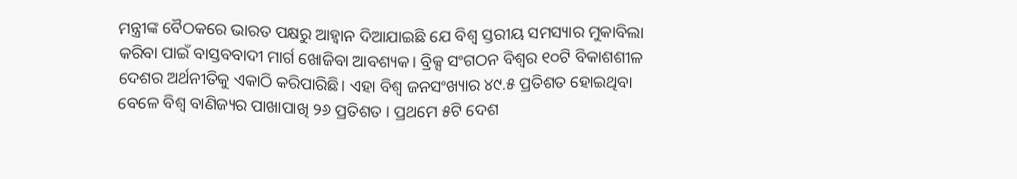ମନ୍ତ୍ରୀଙ୍କ ବୈଠକରେ ଭାରତ ପକ୍ଷରୁ ଆହ୍ବାନ ଦିଆଯାଇଛି ଯେ ବିଶ୍ୱ ସ୍ତରୀୟ ସମସ୍ୟାର ମୁକାବିଲା କରିବା ପାଇଁ ବାସ୍ତବବାଦୀ ମାର୍ଗ ଖୋଜିବା ଆବଶ୍ୟକ। ବ୍ରିକ୍ସ ସଂଗଠନ ବିଶ୍ୱର ୧୦ଟି ବିକାଶଶୀଳ ଦେଶର ଅର୍ଥନୀତିକୁ ଏକାଠି କରିପାରିଛି। ଏହା ବିଶ୍ୱ ଜନସଂଖ୍ୟାର ୪୯.୫ ପ୍ରତିଶତ ହୋଇଥିବା ବେଳେ ବିଶ୍ୱ ବାଣିଜ୍ୟର ପାଖାପାଖି ୨୬ ପ୍ରତିଶତ । ପ୍ରଥମେ ୫ଟି ଦେଶ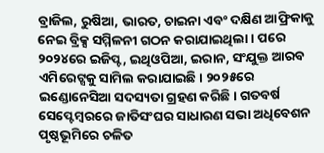ବ୍ରାଜିଲ, ରୁଷିଆ, ଭାରତ, ଚାଇନା ଏବଂ ଦକ୍ଷିଣ ଆଫ୍ରିକାକୁ ନେଇ ବ୍ରିକ୍ସ ସମ୍ମିଳନୀ ଗଠନ କରାଯାଇଥିଲା। ପରେ ୨୦୨୪ରେ ଇଜିପ୍ଟ, ଇଥିଓପିଆ, ଇରାନ, ସଂଯୁକ୍ତ ଆରବ ଏମିରେଟ୍ସକୁ ସାମିଲ କରାଯାଇଛି। ୨୦୨୫ରେ ଇଣ୍ଡୋନେସିଆ ସଦସ୍ୟତା ଗ୍ରହଣ କରିଛି। ଗତବର୍ଷ ସେପ୍ଟେମ୍ବରରେ ଜାତିସଂଘର ସାଧାରଣ ସଭା ଅଧିବେଶନ ପୃଷ୍ଠଭୂମିରେ ଚଳିତ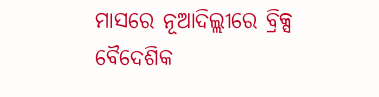ମାସରେ ନୂଆଦିଲ୍ଲୀରେ ବ୍ରିକ୍ସ ବୈଦେଶିକ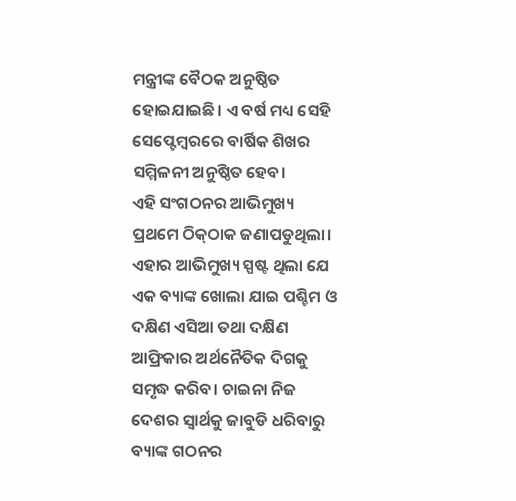ମନ୍ତ୍ରୀଙ୍କ ବୈଠକ ଅନୁଷ୍ଠିତ ହୋଇଯାଇଛି। ଏ ବର୍ଷ ମଧ୍ୟ ସେହି ସେପ୍ଟେମ୍ବରରେ ବାର୍ଷିକ ଶିଖର ସମ୍ମିଳନୀ ଅନୁଷ୍ଠିତ ହେବ।
ଏହି ସଂଗଠନର ଆଭିମୁଖ୍ୟ ପ୍ରଥମେ ଠିକ୍‌ଠାକ ଜଣାପଡୁଥିଲା। ଏହାର ଆଭିମୁଖ୍ୟ ସ୍ପଷ୍ଟ ଥିଲା ଯେ ଏକ ବ୍ୟାଙ୍କ ଖୋଲା ଯାଇ ପଶ୍ଚିମ ଓ ଦକ୍ଷିଣ ଏସିଆ ତଥା ଦକ୍ଷିଣ ଆଫ୍ରିକାର ଅର୍ଥନୈତିକ ଦିଗକୁ ସମୃଦ୍ଧ କରିବ। ଚାଇନା ନିଜ ଦେଶର ସ୍ବାର୍ଥକୁ ଜାବୁଡି ଧରିବାରୁ ବ୍ୟାଙ୍କ ଗଠନର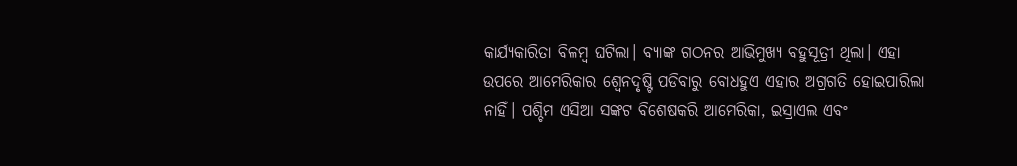କାର୍ଯ୍ୟକାରିତା ବିଳମ୍ବ ଘଟିଲା। ବ୍ୟାଙ୍କ ଗଠନର ଆଭିମୁଖ୍ୟ ବହୁସୂତ୍ରୀ ଥିଲା। ଏହା ଉପରେ ଆମେରିକାର ଶ୍ୱେନଦୃଷ୍ଟି ପଡିବାରୁ ବୋଧହୁଏ ଏହାର ଅଗ୍ରଗତି ହୋଇପାରିଲା ନାହିଁ। ପଶ୍ଚିମ ଏସିଆ ସଙ୍କଟ ବିଶେଷକରି ଆମେରିକା, ଇସ୍ରାଏଲ ଏବଂ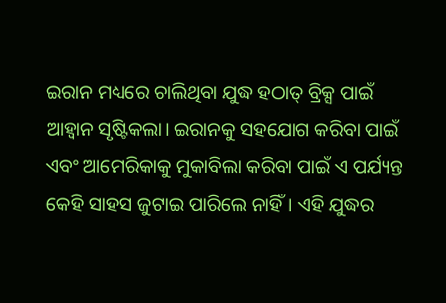ଇରାନ ମଧ୍ୟରେ ଚାଲିଥିବା ଯୁଦ୍ଧ ହଠାତ୍‌ ବ୍ରିକ୍ସ ପାଇଁ ଆହ୍ବାନ ସୃଷ୍ଟିକଲା। ଇରାନକୁ ସହଯୋଗ କରିବା ପାଇଁ ଏବଂ ଆମେରିକାକୁ ମୁକାବିଲା କରିବା ପାଇଁ ଏ ପର୍ଯ୍ୟନ୍ତ କେହି ସାହସ ଜୁଟାଇ ପାରିଲେ ନାହିଁ। ଏହି ଯୁଦ୍ଧର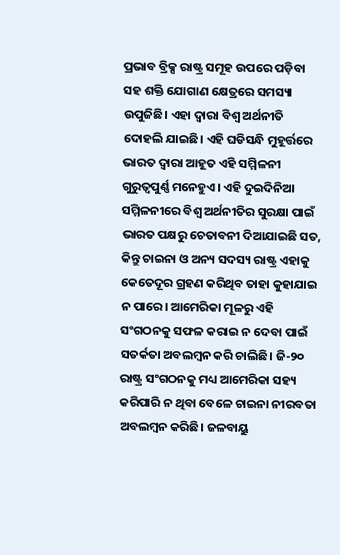ପ୍ରଭାବ ବ୍ରିକ୍ସ ରାଷ୍ଟ୍ର ସମୂହ ଉପରେ ପଡ଼ିବା ସହ ଶକ୍ତି ଯୋଗାଣ କ୍ଷେତ୍ରରେ ସମସ୍ୟା ଉପୁଜିଛି। ଏହା ଦ୍ୱାରା ବିଶ୍ୱ ଅର୍ଥନୀତି ଦୋହଲି ଯାଇଛି। ଏହି ଘଡିସନ୍ଧି ମୁହୂର୍ତ୍ତରେ ଭାରତ ଦ୍ୱାରା ଆହୂତ ଏହି ସମ୍ମିଳନୀ ଗୁରୁତ୍ୱପୁର୍ଣ୍ଣ ମନେହୁଏ। ଏହି ଦୁଇଦିନିଆ ସମ୍ମିଳନୀରେ ବିଶ୍ୱ ଅର୍ଥନୀତିର ସୁରକ୍ଷା ପାଇଁ ଭାରତ ପକ୍ଷରୁ ଚେତାବନୀ ଦିଆଯାଇଛି ସତ, କିନ୍ତୁ ଚାଇନା ଓ ଅନ୍ୟ ସଦସ୍ୟ ରାଷ୍ଟ୍ର ଏହାକୁ କେତେଦୂର ଗ୍ରହଣ କରିଥିବ ତାହା କୁହାଯାଇ ନ ପାରେ। ଆମେରିକା ମୂଳରୁ ଏହି ସଂଗଠନକୁ ସଫଳ କରାଇ ନ ଦେବା ପାଇଁ ସତର୍କତା ଅବଲମ୍ବନ କରି ଚାଲିଛି। ଜି-୨୦ ରାଷ୍ଟ୍ର ସଂଗଠନକୁ ମଧ୍ୟ ଆମେରିକା ସହ୍ୟ କରିପାରି ନ ଥିବା ବେଳେ ଚାଇନା ନୀରବତା ଅବଲମ୍ବନ କରିଛି। ଜଳବାୟୁ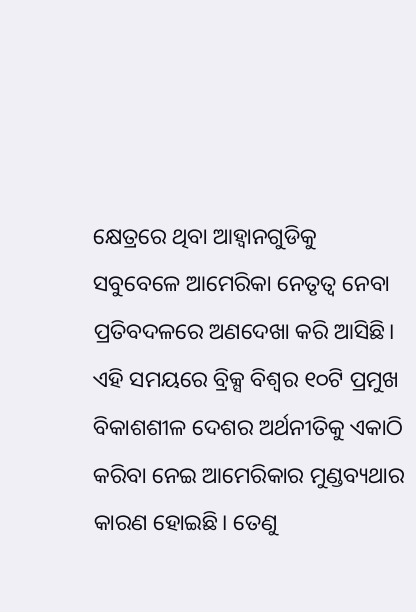କ୍ଷେତ୍ରରେ ଥିବା ଆହ୍ବାନଗୁଡିକୁ ସବୁବେଳେ ଆମେରିକା ନେତୃତ୍ୱ ନେବା ପ୍ରତିବଦଳରେ ଅଣଦେଖା କରି ଆସିଛି। ଏହି ସମୟରେ ବ୍ରିକ୍ସ ବିଶ୍ୱର ୧୦ଟି ପ୍ରମୁଖ ବିକାଶଶୀଳ ଦେଶର ଅର୍ଥନୀତିକୁ ଏକାଠି କରିବା ନେଇ ଆମେରିକାର ମୁଣ୍ଡବ୍ୟଥାର କାରଣ ହୋଇଛି। ତେଣୁ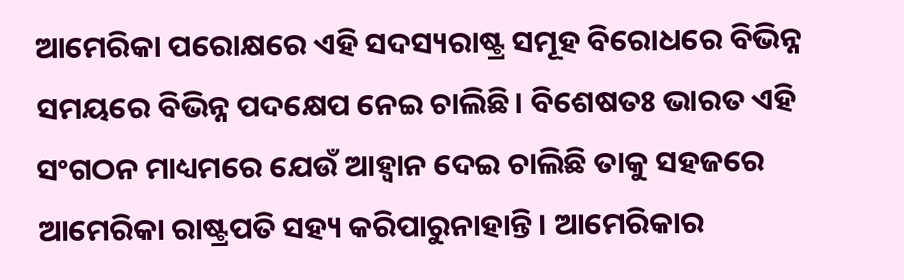ଆମେରିକା ପରୋକ୍ଷରେ ଏହି ସଦସ୍ୟରାଷ୍ଟ୍ର ସମୂହ ବିରୋଧରେ ବିଭିନ୍ନ ସମୟରେ ବିଭିନ୍ନ ପଦକ୍ଷେପ ନେଇ ଚାଲିଛି। ବିଶେଷତଃ ଭାରତ ଏହି ସଂଗଠନ ମାଧ୍ୟମରେ ଯେଉଁ ଆହ୍ବାନ ଦେଇ ଚାଲିଛି ତାକୁ ସହଜରେ ଆମେରିକା ରାଷ୍ଟ୍ରପତି ସହ୍ୟ କରିପାରୁନାହାନ୍ତି। ଆମେରିକାର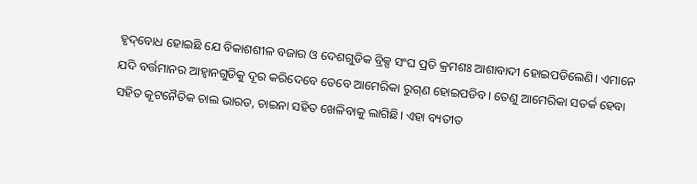ହୃଦ୍‌ବୋଧ ହୋଇଛି ଯେ ବିକାଶଶୀଳ ବଜାର ଓ ଦେଶଗୁଡିକ ବ୍ରିକ୍ସ ସଂଘ ପ୍ରତି କ୍ରମଶଃ ଆଶାବାଦୀ ହୋଇପଡିଲେଣି। ଏମାନେ ଯଦି ବର୍ତ୍ତମାନର ଆହ୍ବାନଗୁଡିକୁ ଦୂର କରିଦେବେ ତେବେ ଆମେରିକା ରୁଗ୍‌ଣ ହୋଇପଡିବ। ତେଣୁ ଆମେରିକା ସତର୍କ ହେବା ସହିତ କୂଟନୈତିକ ଚାଲ ଭାରତ, ଚାଇନା ସହିତ ଖେଳିବାକୁ ଲାଗିଛି। ଏହା ବ୍ୟତୀତ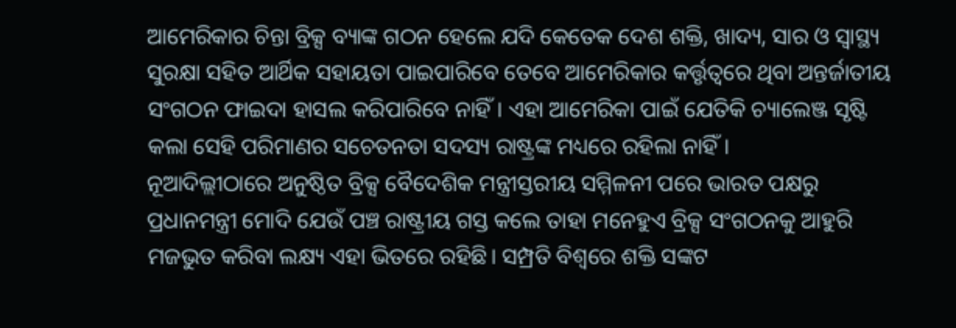ଆମେରିକାର ଚିନ୍ତା ବ୍ରିକ୍ସ ବ୍ୟାଙ୍କ ଗଠନ ହେଲେ ଯଦି କେତେକ ଦେଶ ଶକ୍ତି, ଖାଦ୍ୟ, ସାର ଓ ସ୍ବାସ୍ଥ୍ୟ ସୁରକ୍ଷା ସହିତ ଆର୍ଥିକ ସହାୟତା ପାଇପାରିବେ ତେବେ ଆମେରିକାର କର୍ତ୍ତୃତ୍ୱରେ ଥିବା ଅନ୍ତର୍ଜାତୀୟ ସଂଗଠନ ଫାଇଦା ହାସଲ କରିପାରିବେ ନାହିଁ। ଏହା ଆମେରିକା ପାଇଁ ଯେତିକି ଚ୍ୟାଲେଞ୍ଜ ସୃଷ୍ଟି କଲା ସେହି ପରିମାଣର ସଚେତନତା ସଦସ୍ୟ ରାଷ୍ଟ୍ରଙ୍କ ମଧ୍ୟରେ ରହିଲା ନାହିଁ।
ନୂଆଦିଲ୍ଲୀଠାରେ ଅନୁଷ୍ଠିତ ବ୍ରିକ୍ସ ବୈଦେଶିକ ମନ୍ତ୍ରୀସ୍ତରୀୟ ସମ୍ମିଳନୀ ପରେ ଭାରତ ପକ୍ଷରୁ ପ୍ରଧାନମନ୍ତ୍ରୀ ମୋଦି ଯେଉଁ ପଞ୍ଚ ରାଷ୍ଟ୍ରୀୟ ଗସ୍ତ କଲେ ତାହା ମନେହୁଏ ବ୍ରିକ୍ସ ସଂଗଠନକୁ ଆହୁରି ମଜଭୁତ କରିବା ଲକ୍ଷ୍ୟ ଏହା ଭିତରେ ରହିଛି। ସମ୍ପ୍ରତି ବିଶ୍ୱରେ ଶକ୍ତି ସଙ୍କଟ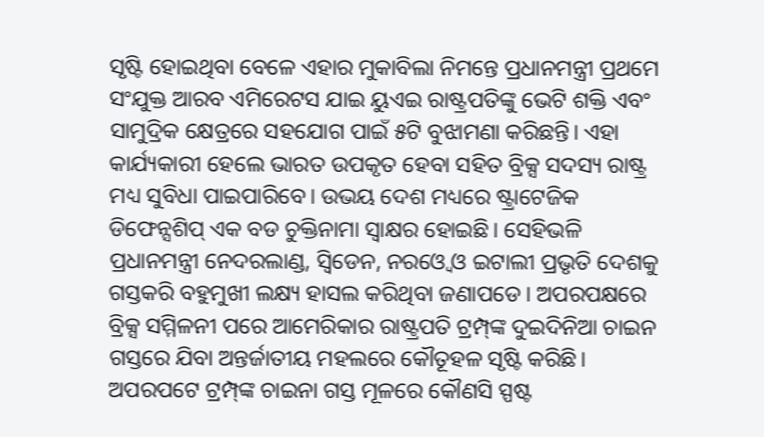ସୃଷ୍ଟି ହୋଇଥିବା ବେଳେ ଏହାର ମୁକାବିଲା ନିମନ୍ତେ ପ୍ରଧାନମନ୍ତ୍ରୀ ପ୍ରଥମେ ସଂଯୁକ୍ତ ଆରବ ଏମିରେଟସ ଯାଇ ୟୁଏଇ ରାଷ୍ଟ୍ରପତିଙ୍କୁ ଭେଟି ଶକ୍ତି ଏବଂ ସାମୁଦ୍ରିକ କ୍ଷେତ୍ରରେ ସହଯୋଗ ପାଇଁ ୫ଟି ବୁଝାମଣା କରିଛନ୍ତି। ଏହା କାର୍ଯ୍ୟକାରୀ ହେଲେ ଭାରତ ଉପକୃତ ହେବା ସହିତ ବ୍ରିକ୍ସ ସଦସ୍ୟ ରାଷ୍ଟ୍ର ମଧ୍ୟ ସୁବିଧା ପାଇପାରିବେ। ଉଭୟ ଦେଶ ମଧ୍ୟରେ ଷ୍ଟ୍ରାଟେଜିକ ଡିଫେନ୍ସଶିପ୍‌ ଏକ ବଡ ଚୁକ୍ତିନାମା ସ୍ବାକ୍ଷର ହୋଇଛି। ସେହିଭଳି ପ୍ରଧାନମନ୍ତ୍ରୀ ନେଦରଲାଣ୍ଡ, ସ୍ବିଡେନ, ନରଓ୍ବେ ଓ ଇଟାଲୀ ପ୍ରଭୃତି ଦେଶକୁ ଗସ୍ତକରି ବହୁମୁଖୀ ଲକ୍ଷ୍ୟ ହାସଲ କରିଥିବା ଜଣାପଡେ। ଅପରପକ୍ଷରେ ବ୍ରିକ୍ସ ସମ୍ମିଳନୀ ପରେ ଆମେରିକାର ରାଷ୍ଟ୍ରପତି ଟ୍ରମ୍ପ୍‌ଙ୍କ ଦୁଇଦିନିଆ ଚାଇନ ଗସ୍ତରେ ଯିବା ଅନ୍ତର୍ଜାତୀୟ ମହଲରେ କୌତୂହଳ ସୃଷ୍ଟି କରିଛି। ଅପରପଟେ ଟ୍ରମ୍ପ୍‌ଙ୍କ ଚାଇନା ଗସ୍ତ ମୂଳରେ କୌଣସି ସ୍ପଷ୍ଟ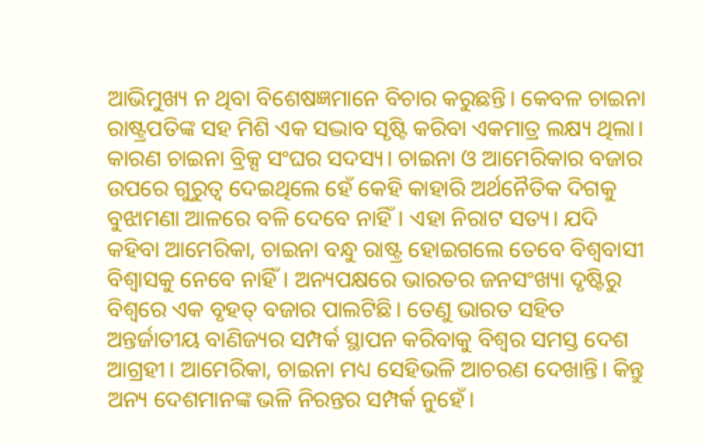ଆଭିମୁଖ୍ୟ ନ ଥିବା ବିଶେଷଜ୍ଞମାନେ ବିଚାର କରୁଛନ୍ତି। କେବଳ ଚାଇନା ରାଷ୍ଟ୍ରପତିଙ୍କ ସହ ମିଶି ଏକ ସଦ୍ଭାବ ସୃଷ୍ଟି କରିବା ଏକମାତ୍ର ଲକ୍ଷ୍ୟ ଥିଲା। କାରଣ ଚାଇନା ବ୍ରିକ୍ସ ସଂଘର ସଦସ୍ୟ। ଚାଇନା ଓ ଆମେରିକାର ବଜାର ଉପରେ ଗୁରୁତ୍ୱ ଦେଇଥିଲେ ହେଁ କେହି କାହାରି ଅର୍ଥନୈତିକ ଦିଗକୁ ବୁଝାମଣା ଆଳରେ ବଳି ଦେବେ ନାହିଁ। ଏହା ନିରାଟ ସତ୍ୟ। ଯଦି କହିବା ଆମେରିକା, ଚାଇନା ବନ୍ଧୁ ରାଷ୍ଟ୍ର ହୋଇଗଲେ ତେବେ ବିଶ୍ୱବାସୀ ବିଶ୍ୱାସକୁ ନେବେ ନାହିଁ। ଅନ୍ୟପକ୍ଷରେ ଭାରତର ଜନସଂଖ୍ୟା ଦୃଷ୍ଟିରୁ ବିଶ୍ୱରେ ଏକ ବୃହତ୍‌ ବଜାର ପାଲଟିଛି। ତେଣୁ ଭାରତ ସହିତ ଅନ୍ତର୍ଜାତୀୟ ବାଣିଜ୍ୟର ସମ୍ପର୍କ ସ୍ଥାପନ କରିବାକୁ ବିଶ୍ୱର ସମସ୍ତ ଦେଶ ଆଗ୍ରହୀ। ଆମେରିକା, ଚାଇନା ମଧ୍ୟ ସେହିଭଳି ଆଚରଣ ଦେଖାନ୍ତି। କିନ୍ତୁ ଅନ୍ୟ ଦେଶମାନଙ୍କ ଭଳି ନିରନ୍ତର ସମ୍ପର୍କ ନୁହେଁ।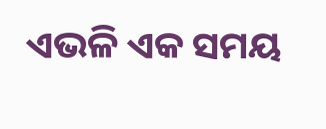ଏଭଳି ଏକ ସମୟ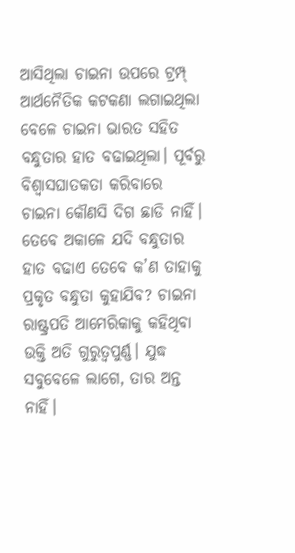ଆସିଥିଲା ଚାଇନା ଉପରେ ଟ୍ରମ୍ପ୍‌ ଆର୍ଥନୈତିକ କଟକଣା ଲଗାଇଥିଲା ବେଳେ ଚାଇନା ଭାରତ ସହିତ ବନ୍ଧୁତାର ହାତ ବଢାଇଥିଲା। ପୂର୍ବରୁ ବିଶ୍ୱାସଘାତକତା କରିବାରେ ଚାଇନା କୌଣସି ଦିଗ ଛାଡି ନାହିଁ। ତେବେ ଅକାଳେ ଯଦି ବନ୍ଧୁତାର ହାତ ବଢାଏ ତେବେ କ’ଣ ତାହାକୁ ପ୍ରକୃତ ବନ୍ଧୁତା କୁହାଯିବ? ଚାଇନା ରାଷ୍ଟ୍ରପତି ଆମେରିକାକୁ କହିଥିବା ଉକ୍ତି ଅତି ଗୁରୁତ୍ୱପୁର୍ଣ୍ଣ। ଯୁଦ୍ଧ ସବୁବେଳେ ଲାଗେ, ତାର ଅନ୍ତ ନାହିଁ।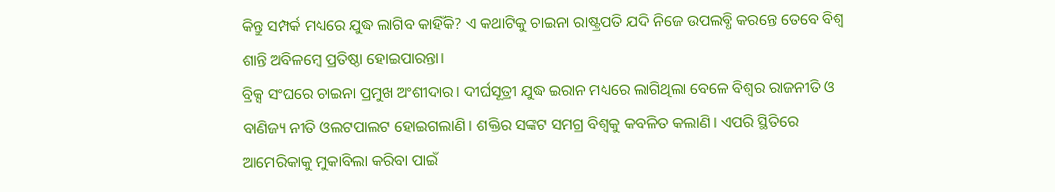କିନ୍ତୁ ସମ୍ପର୍କ ମଧ୍ୟରେ ଯୁଦ୍ଧ ଲାଗିବ କାହିଁକି? ଏ କଥାଟିକୁ ଚାଇନା ରାଷ୍ଟ୍ରପତି ଯଦି ନିଜେ ଉପଲବ୍ଧି କରନ୍ତେ ତେବେ ବିଶ୍ୱ ଶାନ୍ତି ଅବିଳମ୍ବେ ପ୍ରତିଷ୍ଠା ହୋଇପାରନ୍ତା।
ବ୍ରିକ୍ସ ସଂଘରେ ଚାଇନା ପ୍ରମୁଖ ଅଂଶୀଦାର। ଦୀର୍ଘସୂତ୍ରୀ ଯୁଦ୍ଧ ଇରାନ ମଧ୍ୟରେ ଲାଗିଥିଲା ବେଳେ ବିଶ୍ୱର ରାଜନୀତି ଓ ବାଣିଜ୍ୟ ନୀତି ଓଲଟପାଲଟ ହୋଇଗଲାଣି। ଶକ୍ତିର ସଙ୍କଟ ସମଗ୍ର ବିଶ୍ୱକୁ କବଳିତ କଲାଣି। ଏପରି ସ୍ଥିତିରେ ଆମେରିକାକୁ ମୁକାବିଲା କରିବା ପାଇଁ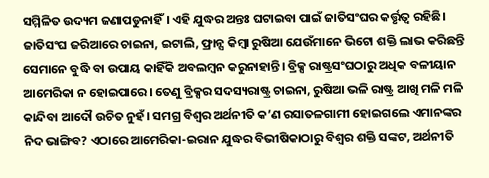ସମ୍ମିଳିତ ଉଦ୍ୟମ ଜଣାପଡୁନାହିଁ। ଏହି ଯୁଦ୍ଧର ଅନ୍ତଃ ଘଟାଇବା ପାଇଁ ଜାତିସଂଘର କର୍ତ୍ତୃତ୍ୱ ରହିଛି। ଜାତିସଂଘ ଜରିଆରେ ଚାଇନା, ଇଟାଲି, ଫ୍ରାନ୍ସ କିମ୍ବା ରୁଷିଆ ଯେଉଁମାନେ ଭିଟୋ ଶକ୍ତି ଲାଭ କରିଛନ୍ତି ସେମାନେ ବୁଦ୍ଧି ବା ଉପାୟ କାହିଁକି ଅବଲମ୍ବନ କରୁନାହାନ୍ତି। ବ୍ରିକ୍ସ ରାଷ୍ଟ୍ରସଂଘଠାରୁ ଅଧିକ ବଳୀୟାନ ଆମେରିକା ନ ହୋଇପାରେ। ତେଣୁ ବ୍ରିକ୍ସର ସଦସ୍ୟରାଷ୍ଟ୍ର ଚାଇନା, ରୁଷିଆ ଭଳି ରାଷ୍ଟ୍ର ଆଖି ମଳି ମଳି କାନ୍ଦିବା ଆଦୌ ଉଚିତ ନୁହଁ। ସମଗ୍ର ବିଶ୍ୱର ଅର୍ଥନୀତି କ’ଣ ରସାତଳଗାମୀ ହୋଇଗଲେ ଏମାନଙ୍କର ନିଦ ଭାଙ୍ଗିବ? ଏଠାରେ ଆମେରିକା-ଇରାନ ଯୁଦ୍ଧର ବିଭୀଷିକାଠାରୁ ବିଶ୍ୱର ଶକ୍ତି ସଙ୍କଟ, ଅର୍ଥନୀତି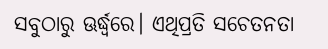ସବୁଠାରୁ ଊର୍ଦ୍ଧ୍ୱରେ। ଏଥିପ୍ରତି ସଚେତନତା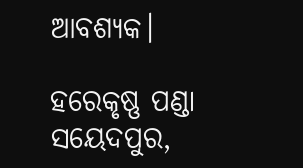ଆବଶ୍ୟକ।

ହରେକୃଷ୍ଣ ପଣ୍ଡା
ସୟେଦପୁର,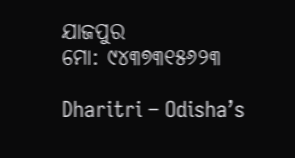ଯାଜପୁର
ମୋ: ୯୪୩୭୩୧୫୬୨୩

Dharitri – Odisha’s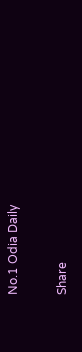No.1 Odia Daily

Share